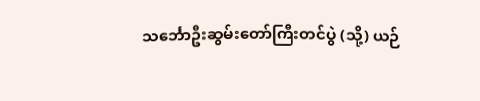သင်္ဘောဦးဆွမ်းတော်ကြီးတင်ပွဲ (သို့) ယဉ်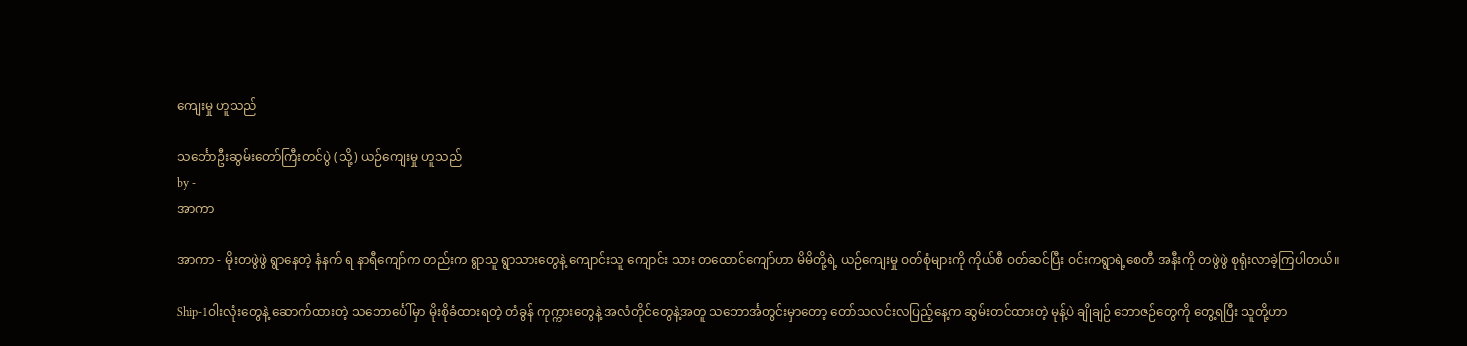ကျေးမှု ဟူသည်

သင်္ဘောဦးဆွမ်းတော်ကြီးတင်ပွဲ (သို့) ယဉ်ကျေးမှု ဟူသည်
by -
အာကာ

အာကာ - မိုးတဖွဲဖွဲ ရွာနေတဲ့ နံနက် ရ နာရီကျော်က တည်းက ရွာသူ ရွာသားတွေနဲ့ ကျောင်းသူ ကျောင်း သား တထောင်ကျော်ဟာ မိမိတို့ရဲ့ ယဉ်ကျေးမှု ဝတ်စုံများကို ကိုယ်စီ ဝတ်ဆင်ပြီး ဝင်းကရွာရဲ့စေတီ အနီးကို တဖွဲဖွဲ စုရုံးလာခဲ့ကြပါတယ်။

Ship-1ဝါးလုံးတွေနဲ့ ဆောက်ထားတဲ့ သဘောင်္ပေါ်မှာ မိုးစိုခံထားရတဲ့ တံခွန် ကုက္ကားတွေနဲ့ အလံတိုင်တွေနဲ့အတူ သဘောင်္အတွင်းမှာတော့ တော်သလင်းလပြည့်နေ့က ဆွမ်းတင်ထားတဲ့ မုန့်ပဲ ချိုချဉ် ဘောဇဉ်တွေကို တွေ့ရပြီး သူတို့ဟာ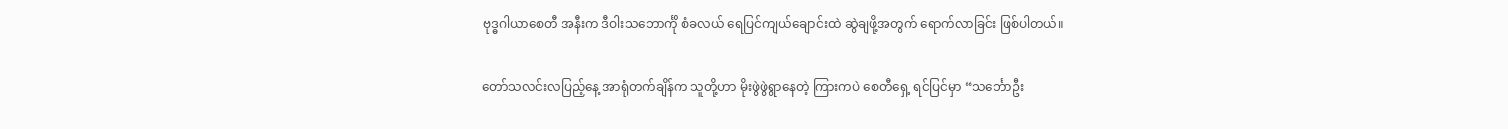ဗုဒ္ဓဂါယာစေတီ အနီးက ဒီဝါးသဘောင်္ကို စံခလယ် ရေပြင်ကျယ်ချောင်းထဲ ဆွဲချဖို့အတွက် ရောက်လာခြင်း ဖြစ်ပါတယ်။

တော်သလင်းလပြည့်နေ့ အာရုံတက်ချိန်က သူတို့ဟာ မိုးဖွဲဖွဲရွာနေတဲ့ ကြားကပဲ စေတီရှေ့ ရင်ပြင်မှာ “သင်္ဘောဦး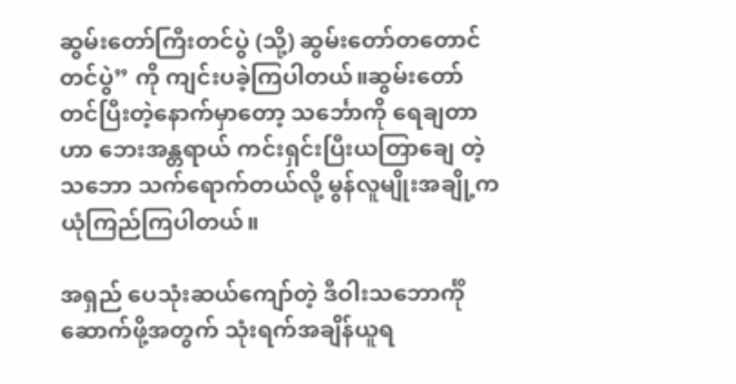ဆွမ်းတော်ကြီးတင်ပွဲ (သို့) ဆွမ်းတော်တတောင်တင်ပွဲ” ကို ကျင်းပခဲ့ကြပါတယ်။ဆွမ်းတော် တင်ပြီးတဲ့နောက်မှာတော့ သင်္ဘောကို ရေချတာဟာ ဘေးအန္တရာယ် ကင်းရှင်းပြီးယတြာချေ တဲ့သဘော သက်ရောက်တယ်လို့ မွန်လူမျိုးအချို့က ယုံကြည်ကြပါတယ်။

အရှည် ပေသုံးဆယ်ကျော်တဲ့ ဒီဝါးသဘောင်္ကို ဆောက်ဖို့အတွက် သုံးရက်အချိန်ယူရ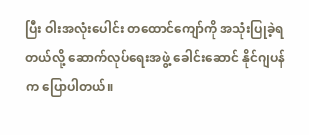ပြီး ဝါးအလုံးပေါင်း တထောင်ကျော်ကို အသုံးပြုခဲ့ရတယ်လို့ ဆောက်လုပ်ရေးအဖွဲ့ ခေါင်းဆောင် နိုင်ဂျပန်က ပြောပါတယ်။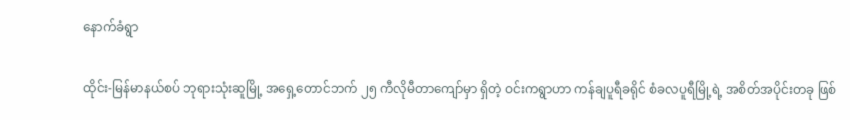နောက်ခံရွာ

ထိုင်း-မြန်မာနယ်စပ် ဘုရားသုံးဆူမြို့ အရှေ့တောင်ဘက် ၂၅ ကီလိုမီတာကျော်မှာ ရှိတဲ့ ဝင်းကရွာဟာ ကန်ချပူရီခရိုင် စံခလပူရီမြို့ရဲ့ အစိတ်အပိုင်းတခု ဖြစ်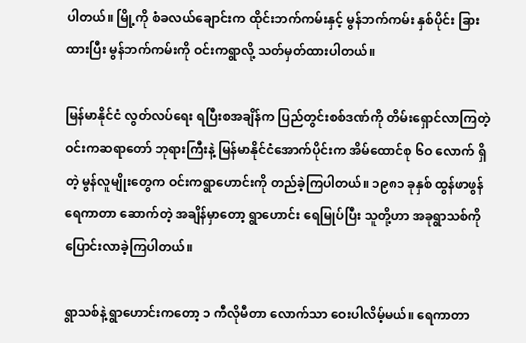ပါတယ်။ မြို့ကို စံခလယ်ချောင်းက ထိုင်းဘက်ကမ်းနှင့် မွန်ဘက်ကမ်း နှစ်ပိုင်း ခြားထားပြီး မွန်ဘက်ကမ်းကို ဝင်းကရွာလို့ သတ်မှတ်ထားပါတယ်။

မြန်မာနိုင်ငံ လွတ်လပ်ရေး ရပြီးစအချိန်က ပြည်တွင်းစစ်ဒဏ်ကို တိမ်းရှောင်လာကြတဲ့ဝင်းကဆရာတော် ဘုရားကြီးနဲ့ မြန်မာနိုင်ငံအောက်ပိုင်းက အိမ်ထောင်စု ၆ဝ လောက် ရှိတဲ့ မွန်လူမျိုးတွေက ဝင်းကရွာဟောင်းကို တည်ခဲ့ကြပါတယ်။ ၁၉၈၁ ခုနှစ် ထွန်ဖာဖွန် ရေကာတာ ဆောက်တဲ့ အချိန်မှာတော့ ရွာဟောင်း ရေမြုပ်ပြီး သူတို့ဟာ အခုရွာသစ်ကို ပြောင်းလာခဲ့ကြပါတယ်။

ရွာသစ်နဲ့ ရွာဟောင်းကတော့ ၁ ကီလိုမီတာ လောက်သာ ဝေးပါလိမ့်မယ်။ ရေကာတာ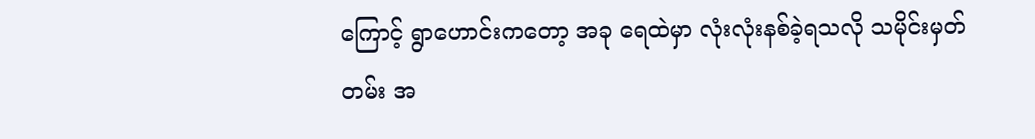ကြောင့် ရွာဟောင်းကတော့ အခု ရေထဲမှာ လုံးလုံးနစ်ခဲ့ရသလို သမိုင်းမှတ်တမ်း အ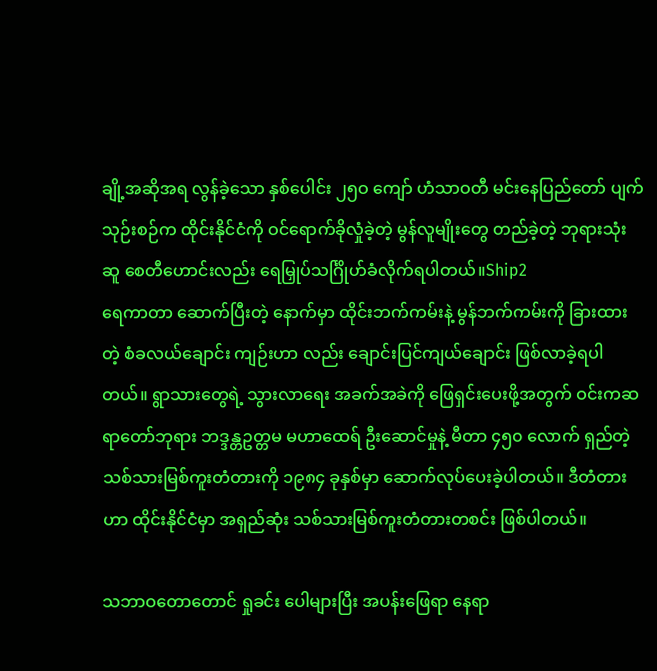ချို့အဆိုအရ လွန်ခဲ့သော နှစ်ပေါင်း ၂၅ဝ ကျော် ဟံသာဝတီ မင်းနေပြည်တော် ပျက်သုဉ်းစဉ်က ထိုင်းနိုင်ငံကို ဝင်ရောက်ခိုလှုံခဲ့တဲ့ မွန်လူမျိုးတွေ တည်ခဲ့တဲ့ ဘုရားသုံးဆူ စေတီဟောင်းလည်း ရေမြှုပ်သင်္ဂြိုဟ်ခံလိုက်ရပါတယ်။Ship2
ရေကာတာ ဆောက်ပြီးတဲ့ နောက်မှာ ထိုင်းဘက်ကမ်းနဲ့ မွန်ဘက်ကမ်းကို ခြားထားတဲ့ စံခလယ်ချောင်း ကျဉ်းဟာ လည်း ချောင်းပြင်ကျယ်ချောင်း ဖြစ်လာခဲ့ရပါတယ်။ ရွာသားတွေရဲ့ သွားလာရေး အခက်အခဲကို ဖြေရှင်းပေးဖို့အတွက် ဝင်းကဆရာတော်ဘုရား ဘဒ္ဒန္တဥတ္တမ မဟာထေရ် ဦးဆောင်မှုနဲ့ မီတာ ၄၅၀ လောက် ရှည်တဲ့ သစ်သားမြစ်ကူးတံတားကို ၁၉၈၄ ခုနှစ်မှာ ဆောက်လုပ်ပေးခဲ့ပါတယ်။ ဒီတံတားဟာ ထိုင်းနိုင်ငံမှာ အရှည်ဆုံး သစ်သားမြစ်ကူးတံတားတစင်း ဖြစ်ပါတယ်။

သဘာဝတောတောင် ရှုခင်း ပေါများပြီး အပန်းဖြေရာ နေရာ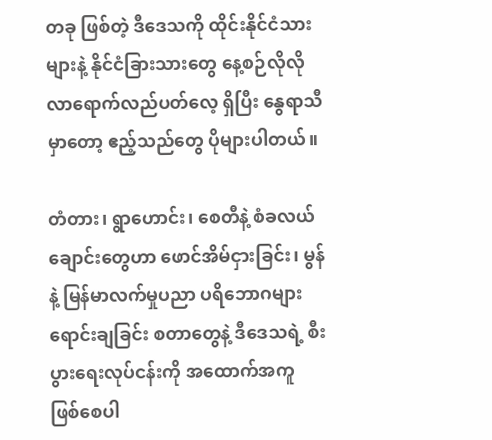တခု ဖြစ်တဲ့ ဒီဒေသကို ထိုင်းနိုင်ငံသားများနဲ့ နိုင်ငံခြားသားတွေ နေ့စဉ်လိုလို လာရောက်လည်ပတ်လေ့ ရှိပြီး နွေရာသီမှာတော့ ဧည့်သည်တွေ ပိုများပါတယ်။

တံတား၊ ရွာဟောင်း၊ စေတီနဲ့ စံခလယ်ချောင်းတွေဟာ ဖောင်အိမ်ငှားခြင်း၊ မွန်နဲ့ မြန်မာလက်မှုပညာ ပရိဘောဂများ ရောင်းချခြင်း စတာတွေနဲ့ ဒီဒေသရဲ့ စီးပွားရေးလုပ်ငန်းကို အထောက်အကူ ဖြစ်စေပါ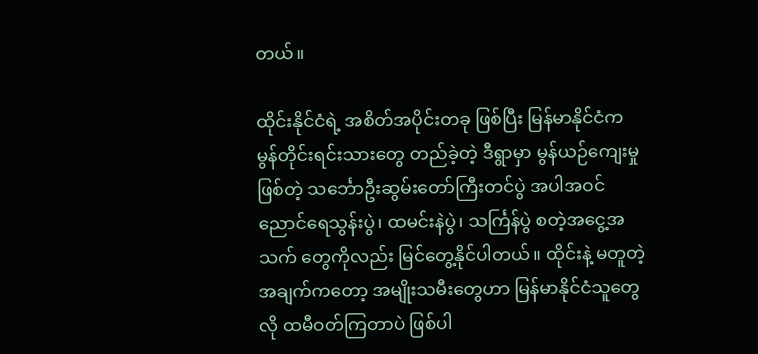တယ်။

ထိုင်းနိုင်ငံရဲ့ အစိတ်အပိုင်းတခု ဖြစ်ပြီး မြန်မာနိုင်ငံက မွန်တိုင်းရင်းသားတွေ တည်ခဲ့တဲ့ ဒီရွာမှာ မွန်ယဉ်ကျေးမှု ဖြစ်တဲ့ သင်္ဘောဦးဆွမ်းတော်ကြီးတင်ပွဲ အပါအဝင် ညောင်ရေသွန်းပွဲ၊ ထမင်းနဲပွဲ၊ သင်္ကြန်ပွဲ စတဲ့အငွေ့အသက် တွေကိုလည်း မြင်တွေ့နိုင်ပါတယ်။ ထိုင်းနဲ့ မတူတဲ့ အချက်ကတော့ အမျိုးသမီးတွေဟာ မြန်မာနိုင်ငံသူတွေလို ထမီဝတ်ကြတာပဲ ဖြစ်ပါ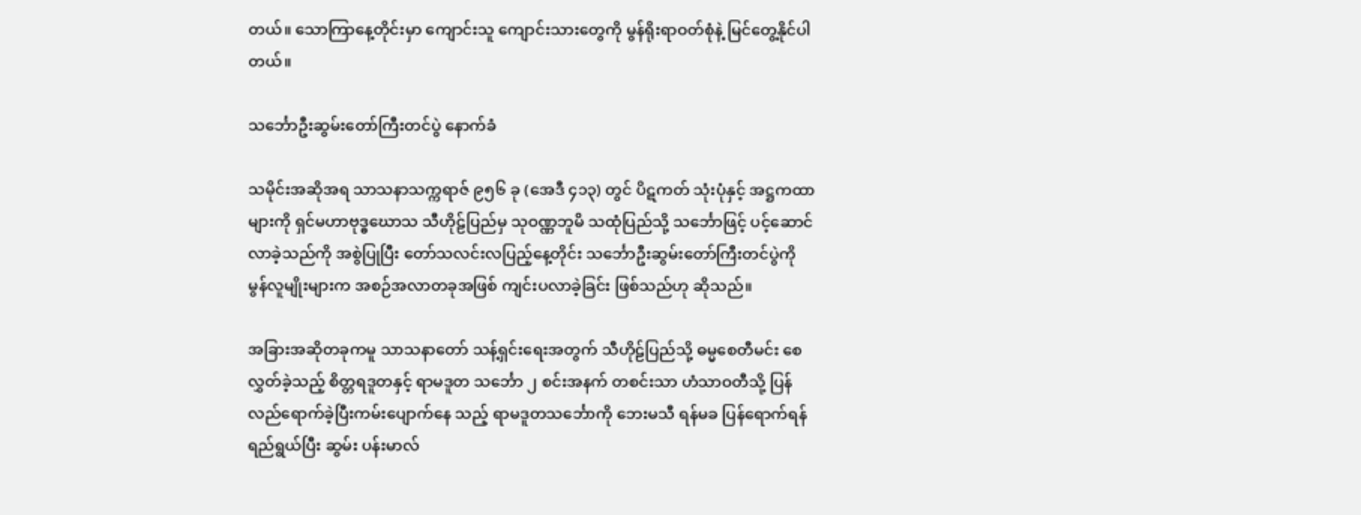တယ်။ သောကြာနေ့တိုင်းမှာ ကျောင်းသူ ကျောင်းသားတွေကို မွန်ရိုးရာဝတ်စုံနဲ့ မြင်တွေ့နိုင်ပါတယ်။

သင်္ဘောဦးဆွမ်းတော်ကြီးတင်ပွဲ နောက်ခံ

သမိုင်းအဆိုအရ သာသနာသက္ကရာဇ် ၉၅၆ ခု (အေဒီ ၄၁၃) တွင် ပိဋကတ် သုံးပုံနှင့် အဋ္ဌကထာများကို ရှင်မဟာဗုဒ္ဓဃောသ သီဟိုဠ်ပြည်မှ သုဝဏ္ဏဘူမိ သထုံပြည်သို့ သင်္ဘောဖြင့် ပင့်ဆောင်လာခဲ့သည်ကို အစွဲပြုပြီး တော်သလင်းလပြည့်နေ့တိုင်း သင်္ဘောဦးဆွမ်းတော်ကြီးတင်ပွဲကို မွန်လူမျိုးများက အစဉ်အလာတခုအဖြစ် ကျင်းပလာခဲ့ခြင်း ဖြစ်သည်ဟု ဆိုသည်။

အခြားအဆိုတခုကမူ သာသနာတော် သန့်ရှင်းရေးအတွက် သီဟိုဠ်ပြည်သို့ ဓမ္မစေတီမင်း စေလွှတ်ခဲ့သည့် စိတ္တရဒူတနှင့် ရာမဒူတ သင်္ဘော ၂ စင်းအနက် တစင်းသာ ဟံသာဝတီသို့ ပြန်လည်ရောက်ခဲ့ပြီးကမ်းပျောက်နေ သည့် ရာမဒူတသင်္ဘောကို ဘေးမသီ ရန်မခ ပြန်ရောက်ရန် ရည်ရွယ်ပြီး ဆွမ်း ပန်းမာလ်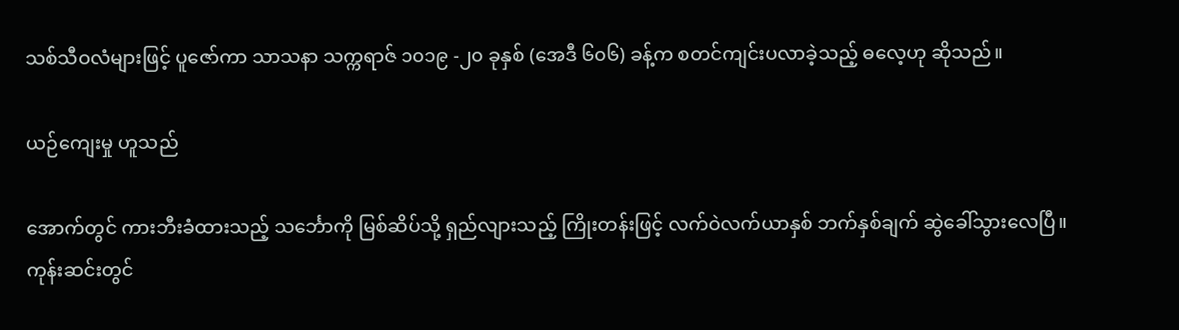သစ်သီဝလံများဖြင့် ပူဇော်ကာ သာသနာ သက္ကရာဇ် ၁၀၁၉ -၂၀ ခုနှစ် (အေဒီ ၆၀၆) ခန့်က စတင်ကျင်းပလာခဲ့သည့် ဓလေ့ဟု ဆိုသည်။

ယဉ်ကျေးမှု ဟူသည်

အောက်တွင် ကားဘီးခံထားသည့် သင်္ဘောကို မြစ်ဆိပ်သို့ ရှည်လျားသည့် ကြိုးတန်းဖြင့် လက်ဝဲလက်ယာနှစ် ဘက်နှစ်ချက် ဆွဲခေါ်သွားလေပြီ။ ကုန်းဆင်းတွင်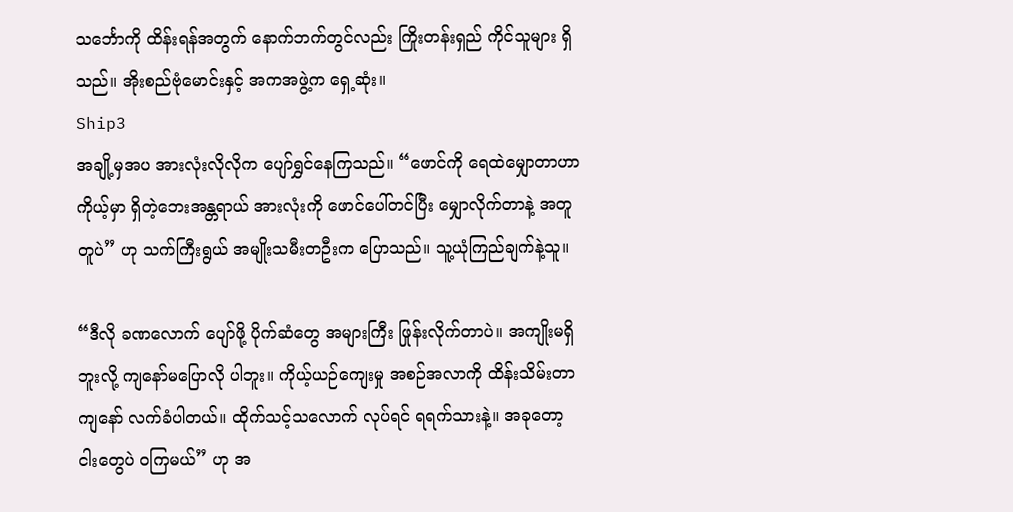သင်္ဘောကို ထိန်းရန်အတွက် နောက်ဘက်တွင်လည်း ကြိုးတန်းရှည် ကိုင်သူများ ရှိသည်။ အိုးစည်ဗုံမောင်းနှင့် အကအဖွဲ့က ရှေ့ဆုံး။
Ship3
အချို့မှအပ အားလုံးလိုလိုက ပျော်ရွှင်နေကြသည်။ “ဖောင်ကို ရေထဲမျှောတာဟာ ကိုယ့်မှာ ရှိတဲ့ဘေးအန္တရာယ် အားလုံးကို ဖောင်ပေါ်တင်ပြီး မျှောလိုက်တာနဲ့ အတူတူပဲ” ဟု သက်ကြီးရွယ် အမျိုးသမီးတဦးက ပြောသည်။ သူ့ယုံကြည်ချက်နဲ့သူ။

“ဒီလို ခဏလောက် ပျော်ဖို့ ပိုက်ဆံတွေ အများကြီး ဖြုန်းလိုက်တာပဲ။ အကျိုးမရှိဘူးလို့ ကျနော်မပြောလို ပါဘူး။ ကိုယ့်ယဉ်ကျေးမှု အစဉ်အလာကို ထိန်းသိမ်းတာ ကျနော် လက်ခံပါတယ်။ ထိုက်သင့်သလောက် လုပ်ရင် ရရက်သားနဲ့။ အခုတော့ ငါးတွေပဲ ဝကြမယ်” ဟု အ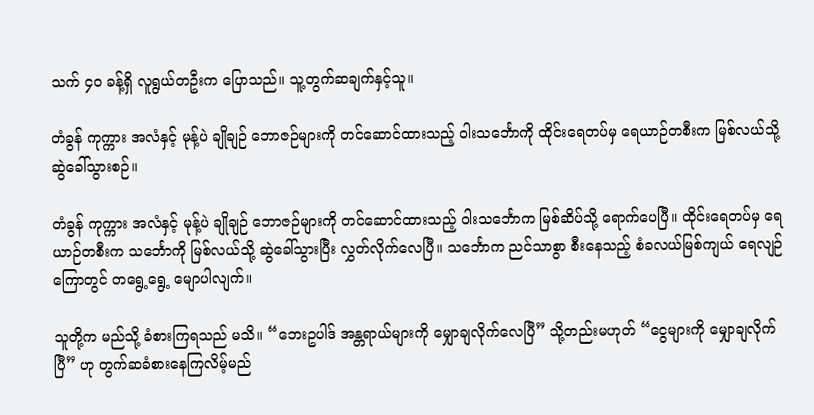သက် ၄၀ ခန့်ရှိ လူရွယ်တဦးက ပြောသည်။ သူ့တွက်ဆချက်နှင့်သူ။

တံခွန် ကုက္ကား အလံနှင့် မုန့်ပဲ ချိုချဉ် ဘောဇဉ်များကို တင်ဆောင်ထားသည့် ဝါးသင်္ဘောကို ထိုင်းရေတပ်မှ ရေယာဉ်တစီးက မြစ်လယ်သို့ ဆွဲခေါ်သွားစဉ်။

တံခွန် ကုက္ကား အလံနှင့် မုန့်ပဲ ချိုချဉ် ဘောဇဉ်များကို တင်ဆောင်ထားသည့် ဝါးသင်္ဘောက မြစ်ဆိပ်သို့ ရောက်ပေပြီ။ ထိုင်းရေတပ်မှ ရေယာဉ်တစီးက သင်္ဘောကို မြစ်လယ်သို့ ဆွဲခေါ်သွားပြီး လွှတ်လိုက်လေပြီ။ သင်္ဘောက ညင်သာစွာ စီးနေသည့် စံခလယ်မြစ်ကျယ် ရေလျဉ်ကြောတွင် တရွေ့ရွေ့ မျောပါလျက်။

သူတို့က မည်သို့ ခံစားကြရသည် မသိ။ “ဘေးဥပါဒ် အန္တရာယ်များကို မျှောချလိုက်လေပြီ” သို့တည်းမဟုတ် “ငွေများကို မျှောချလိုက်ပြီ” ဟု တွက်ဆခံစားနေကြလိမ့်မည်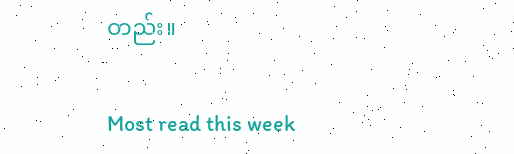တည်း။

Most read this week